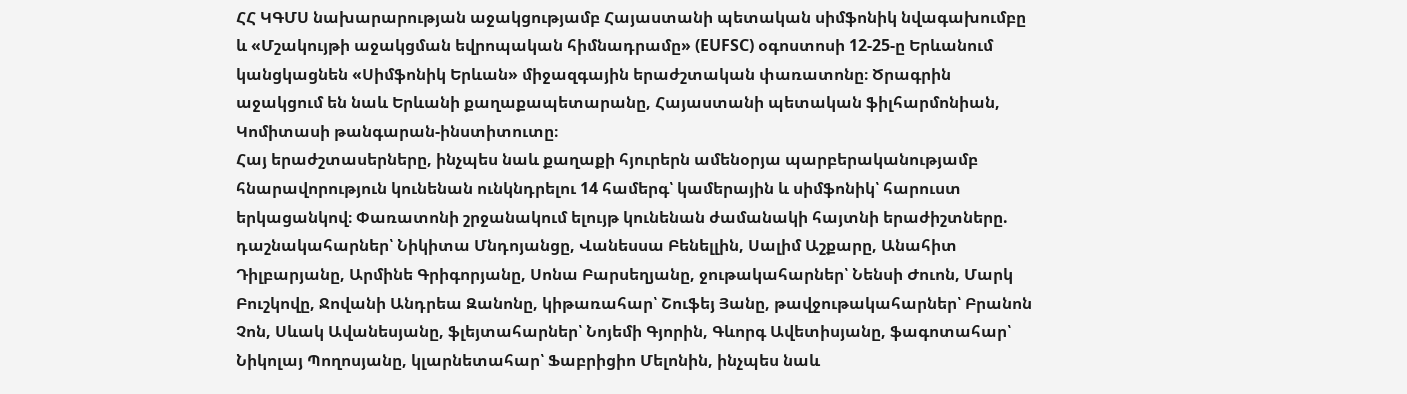ՀՀ ԿԳՄՍ նախարարության աջակցությամբ Հայաստանի պետական սիմֆոնիկ նվագախումբը և «Մշակույթի աջակցման եվրոպական հիմնադրամը» (EUFSC) օգոստոսի 12-25-ը Երևանում կանցկացնեն «Սիմֆոնիկ Երևան» միջազգային երաժշտական փառատոնը։ Ծրագրին աջակցում են նաև Երևանի քաղաքապետարանը, Հայաստանի պետական ֆիլհարմոնիան, Կոմիտասի թանգարան-ինստիտուտը։
Հայ երաժշտասերները, ինչպես նաև քաղաքի հյուրերն ամենօրյա պարբերականությամբ հնարավորություն կունենան ունկնդրելու 14 համերգ՝ կամերային և սիմֆոնիկ՝ հարուստ երկացանկով։ Փառատոնի շրջանակում ելույթ կունենան ժամանակի հայտնի երաժիշտները. դաշնակահարներ՝ Նիկիտա Մնդոյանցը, Վանեսսա Բենելլին, Սալիմ Աշքարը, Անահիտ Դիլբարյանը, Արմինե Գրիգորյանը, Սոնա Բարսեղյանը, ջութակահարներ՝ Նենսի Ժուոն, Մարկ Բուշկովը, Ջովանի Անդրեա Զանոնը, կիթառահար՝ Շուֆեյ Յանը, թավջութակահարներ՝ Բրանոն Չոն, Սևակ Ավանեսյանը, ֆլեյտահարներ՝ Նոյեմի Գյորին, Գևորգ Ավետիսյանը, ֆագոտահար՝ Նիկոլայ Պողոսյանը, կլարնետահար՝ Ֆաբրիցիո Մելոնին, ինչպես նաև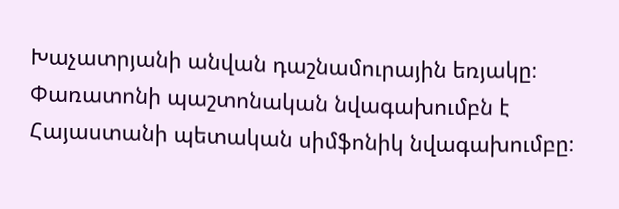Խաչատրյանի անվան դաշնամուրային եռյակը։ Փառատոնի պաշտոնական նվագախումբն է Հայաստանի պետական սիմֆոնիկ նվագախումբը։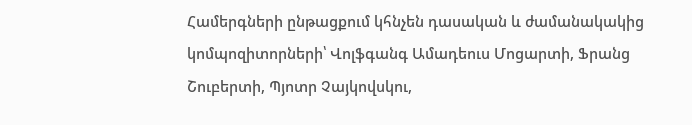Համերգների ընթացքում կհնչեն դասական և ժամանակակից կոմպոզիտորների՝ Վոլֆգանգ Ամադեուս Մոցարտի, Ֆրանց Շուբերտի, Պյոտր Չայկովսկու,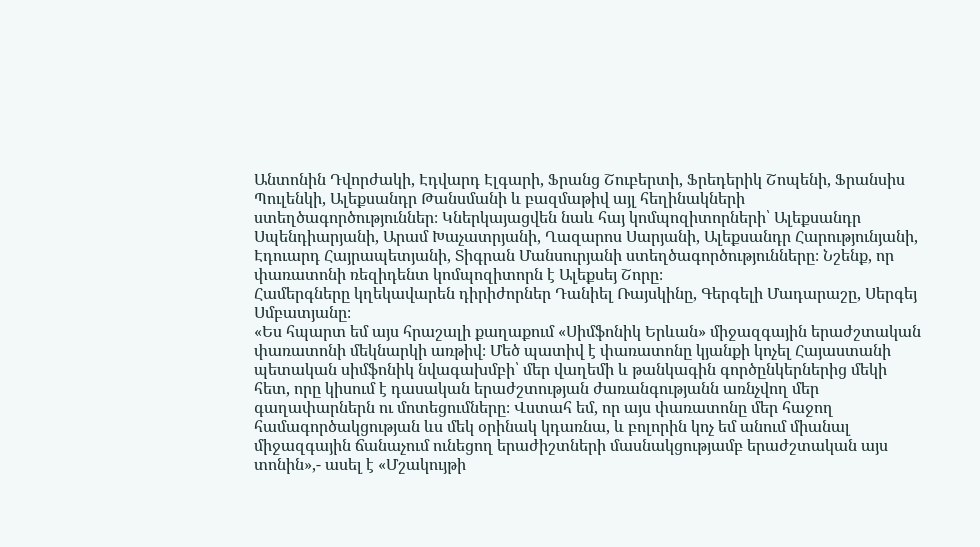Անտոնին Դվորժակի, Էդվարդ Էլգարի, Ֆրանց Շուբերտի, Ֆրեդերիկ Շոպենի, Ֆրանսիս Պուլենկի, Ալեքսանդր Թանսմանի և բազմաթիվ այլ հեղինակների ստեղծագործություններ։ Կներկայացվեն նաև հայ կոմպոզիտորների՝ Ալեքսանդր Սպենդիարյանի, Արամ Խաչատրյանի, Ղազարոս Սարյանի, Ալեքսանդր Հարությունյանի, Էդուարդ Հայրապետյանի, Տիգրան Մանսուրյանի ստեղծագործությունները։ Նշենք, որ փառատոնի ռեզիդենտ կոմպոզիտորն է Ալեքսեյ Շորը։
Համերգները կղեկավարեն դիրիժորներ Դանիել Ռայսկինը, Գերգելի Մադարաշը, Սերգեյ Սմբատյանը։
«Ես հպարտ եմ այս հրաշալի քաղաքում «Սիմֆոնիկ Երևան» միջազգային երաժշտական փառատոնի մեկնարկի առթիվ։ Մեծ պատիվ է փառատոնը կյանքի կոչել Հայաստանի պետական սիմֆոնիկ նվագախմբի՝ մեր վաղեմի և թանկագին գործընկերներից մեկի հետ, որը կիսում է դասական երաժշտության ժառանգությանն առնչվող մեր գաղափարներն ու մոտեցումները։ Վստահ եմ, որ այս փառատոնը մեր հաջող համագործակցության ևս մեկ օրինակ կդառնա, և բոլորին կոչ եմ անում միանալ միջազգային ճանաչում ունեցող երաժիշտների մասնակցությամբ երաժշտական այս տոնին»,- ասել է «Մշակույթի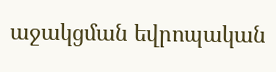աջակցման եվրոպական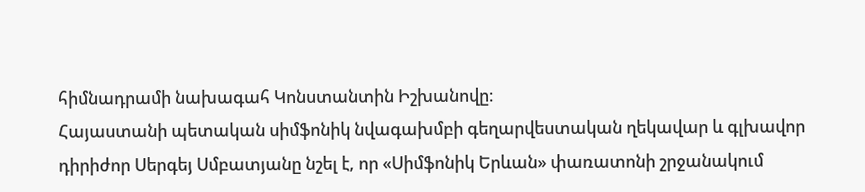հիմնադրամի նախագահ Կոնստանտին Իշխանովը։
Հայաստանի պետական սիմֆոնիկ նվագախմբի գեղարվեստական ղեկավար և գլխավոր դիրիժոր Սերգեյ Սմբատյանը նշել է, որ «Սիմֆոնիկ Երևան» փառատոնի շրջանակում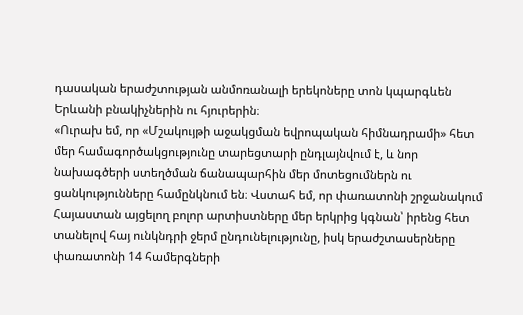դասական երաժշտության անմոռանալի երեկոները տոն կպարգևեն Երևանի բնակիչներին ու հյուրերին։
«Ուրախ եմ, որ «Մշակույթի աջակցման եվրոպական հիմնադրամի» հետ մեր համագործակցությունը տարեցտարի ընդլայնվում է, և նոր նախագծերի ստեղծման ճանապարհին մեր մոտեցումներն ու ցանկությունները համընկնում են։ Վստահ եմ, որ փառատոնի շրջանակում Հայաստան այցելող բոլոր արտիստները մեր երկրից կգնան՝ իրենց հետ տանելով հայ ունկնդրի ջերմ ընդունելությունը, իսկ երաժշտասերները փառատոնի 14 համերգների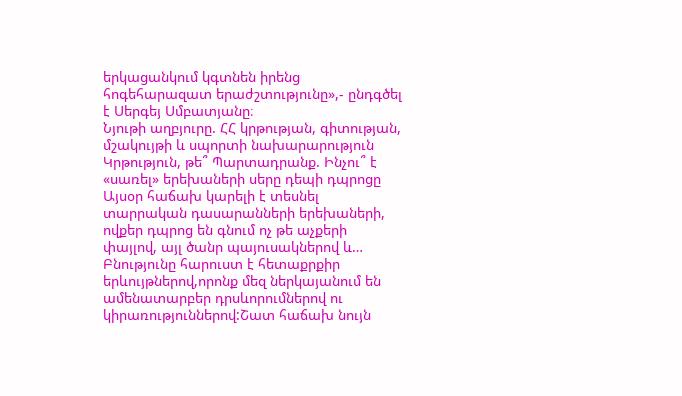երկացանկում կգտնեն իրենց հոգեհարազատ երաժշտությունը»,- ընդգծել է Սերգեյ Սմբատյանը։
Նյութի աղբյուրը. ՀՀ կրթության, գիտության, մշակույթի և սպորտի նախարարություն
Կրթություն, թե՞ Պարտադրանք. Ինչու՞ է «սառել» երեխաների սերը դեպի դպրոցը Այսօր հաճախ կարելի է տեսնել տարրական դասարանների երեխաների, ովքեր դպրոց են գնում ոչ թե աչքերի փայլով, այլ ծանր պայուսակներով և…
Բնությունը հարուստ է հետաքրքիր երևույթներով,որոնք մեզ ներկայանում են ամենատարբեր դրսևորումներով ու կիրառություններով:Շատ հաճախ նույն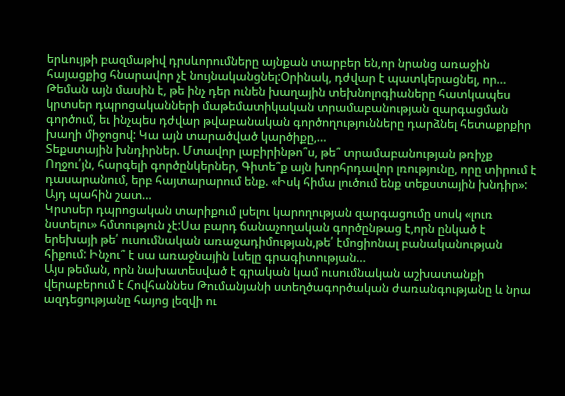երևույթի բազմաթիվ դրսևորումները այնքան տարբեր են,որ նրանց առաջին հայացքից հնարավոր չէ նույնականցնել:Օրինակ, դժվար է պատկերացնել, որ…
Թեման այն մասին է, թե ինչ դեր ունեն խաղային տեխնոլոգիաները հատկապես կրտսեր դպրոցականների մաթեմատիկական տրամաբանության զարգացման գործում, եւ ինչպես դժվար թվաբանական գործողությունները դարձնել հետաքրքիր խաղի միջոցով: Կա այն տարածված կարծիքը,…
Տեքստային խնդիրներ. Մտավոր լաբիրինթո՞ս, թե՞ տրամաբանության թռիչք Ողջու՛յն, հարգելի գործընկերներ, Գիտե՞ք այն խորհրդավոր լռությունը, որը տիրում է դասարանում, երբ հայտարարում ենք. «Իսկ հիմա լուծում ենք տեքստային խնդիր»: Այդ պահին շատ…
Կրտսեր դպրոցական տարիքում լսելու կարողության զարգացումը սոսկ «լուռ նստելու» հմտություն չէ:Սա բարդ ճանաչողական գործընթաց է,որն ընկած է երեխայի թե՛ ուսումնական առաջադիմության,թե՛ էմոցիոնալ բանականության հիքում: Ինչու՞ է սա առաջնային Լսելը գրագիտության…
Այս թեման, որն նախատեսված է գրական կամ ուսումնական աշխատանքի վերաբերում է Հովհաննես Թումանյանի ստեղծագործական ժառանգությանը և նրա ազդեցությանը հայոց լեզվի ու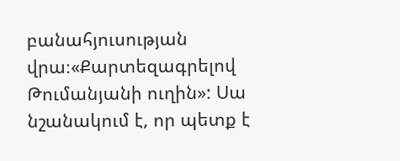բանահյուսության վրա։«Քարտեզագրելով Թումանյանի ուղին»: Սա նշանակում է, որ պետք է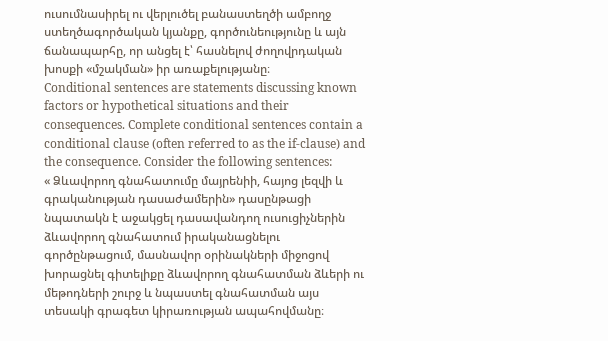ուսումնասիրել ու վերլուծել բանաստեղծի ամբողջ ստեղծագործական կյանքը, գործունեությունը և այն ճանապարհը, որ անցել է՝ հասնելով ժողովրդական խոսքի «մշակման» իր առաքելությանը։
Conditional sentences are statements discussing known factors or hypothetical situations and their consequences. Complete conditional sentences contain a conditional clause (often referred to as the if-clause) and the consequence. Consider the following sentences:
« Ձևավորող գնահատումը մայրենիի, հայոց լեզվի և գրականության դասաժամերին» դասընթացի նպատակն է աջակցել դասավանդող ուսուցիչներին ձևավորող գնահատում իրականացնելու գործընթացում, մասնավոր օրինակների միջոցով խորացնել գիտելիքը ձևավորող գնահատման ձևերի ու մեթոդների շուրջ և նպաստել գնահատման այս տեսակի գրագետ կիրառության ապահովմանը։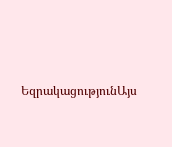ԵզրակացությունԱյս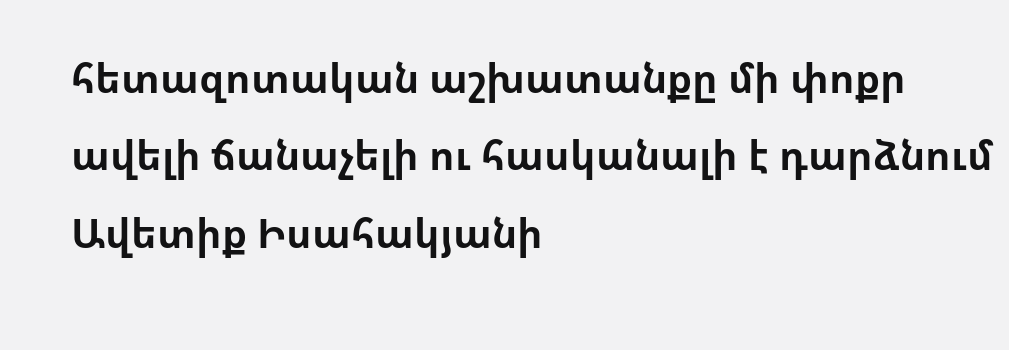հետազոտական աշխատանքը մի փոքր ավելի ճանաչելի ու հասկանալի է դարձնում Ավետիք Իսահակյանի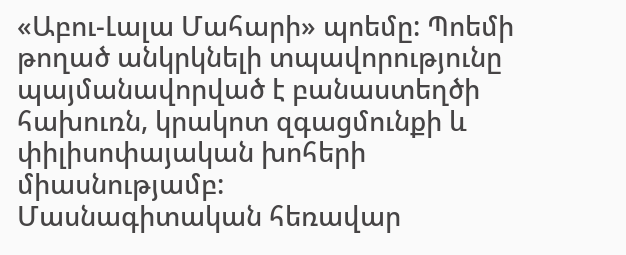«Աբու-Լալա Մահարի» պոեմը: Պոեմի թողած անկրկնելի տպավորությունը պայմանավորված է բանաստեղծի հախուռն, կրակոտ զգացմունքի և փիլիսոփայական խոհերի միասնությամբ:
Մասնագիտական հեռավար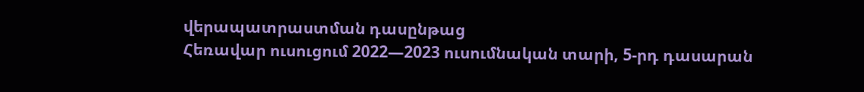վերապատրաստման դասընթաց
Հեռավար ուսուցում 2022—2023 ուսումնական տարի, 5-րդ դասարան